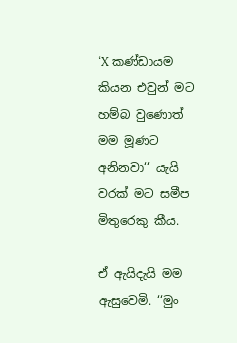‘X කණ්ඩායම කියන එවුන් මට හම්බ වුණොත් මම මූණට අනිනවා‘‘ යැයි වරක් මට සමීප මිතුරෙකු කීය.

ඒ ඇයිදැයි මම ඇසුවෙමි. ‘‘මුං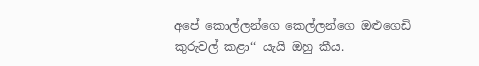අපේ කොල්ලන්ගෙ කෙල්ලන්ගෙ ඔළුගෙඩි කුරුවල් කළා‘‘ යැයි ඔහු කීය.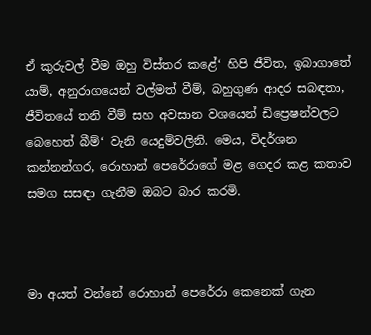ඒ කුරුවල් වීම ඔහු විස්තර කළේ‘ හිපි ජීවිත, ඉබාගාතේ යාම්, අනුරාගයෙන් වල්මත් වීම්, බහුගුණ ආදර සබඳතා, ජීවිතයේ තනි වීම් සහ අවසාන වශයෙන් ඩිප්‍රෙෂන්වලට බෙහෙත් බීම්‘ වැනි යෙදුම්වලිනි. මෙය, විදර්ශන කන්නන්ගර, රොහාන් පෙරේරාගේ මළ ගෙදර කළ කතාව සමග සසඳා ගැනීම ඔබට බාර කරමි.



මා අයත් වන්නේ රොහාන් පෙරේරා කෙනෙක් ගැන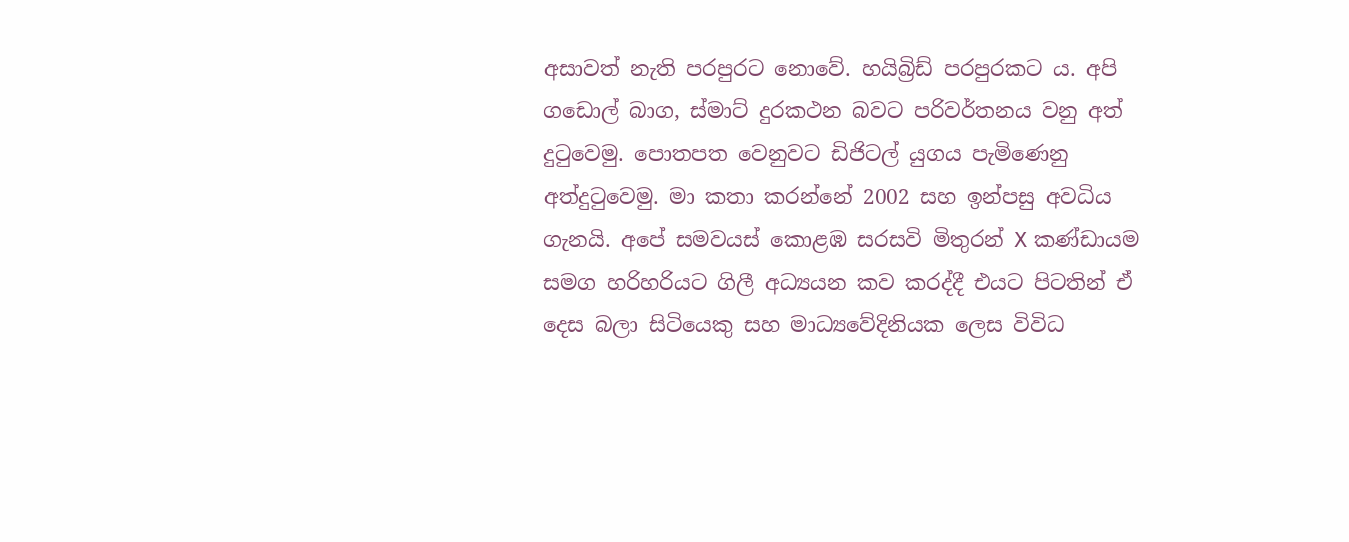අසාවත් නැති පරපුරට නොවේ. හයිබ්‍රිඩ් පරපුරකට ය. අපි ගඩොල් බාග, ස්මාට් දුරකථන බවට පරිවර්තනය වනු අත් දුටුවෙමු. පොතපත වෙනුවට ඩිජිටල් යුගය පැමිණෙනු අත්දුටුවෙමු. මා කතා කරන්නේ 2002 සහ ඉන්පසු අවධිය ගැනයි. අපේ සමවයස් කොළඹ සරසවි මිතුරන් X කණ්ඩායම සමග හරිහරියට ගිලී අධ්‍යයන කව කරද්දී එයට පිටතින් ඒ දෙස බලා සිටියෙකු සහ මාධ්‍යවේදිනියක ලෙස විවිධ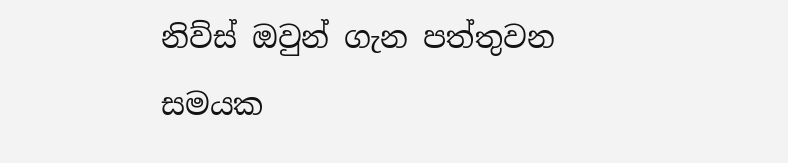නිව්ස් ඔවුන් ගැන පත්තුවන සමයක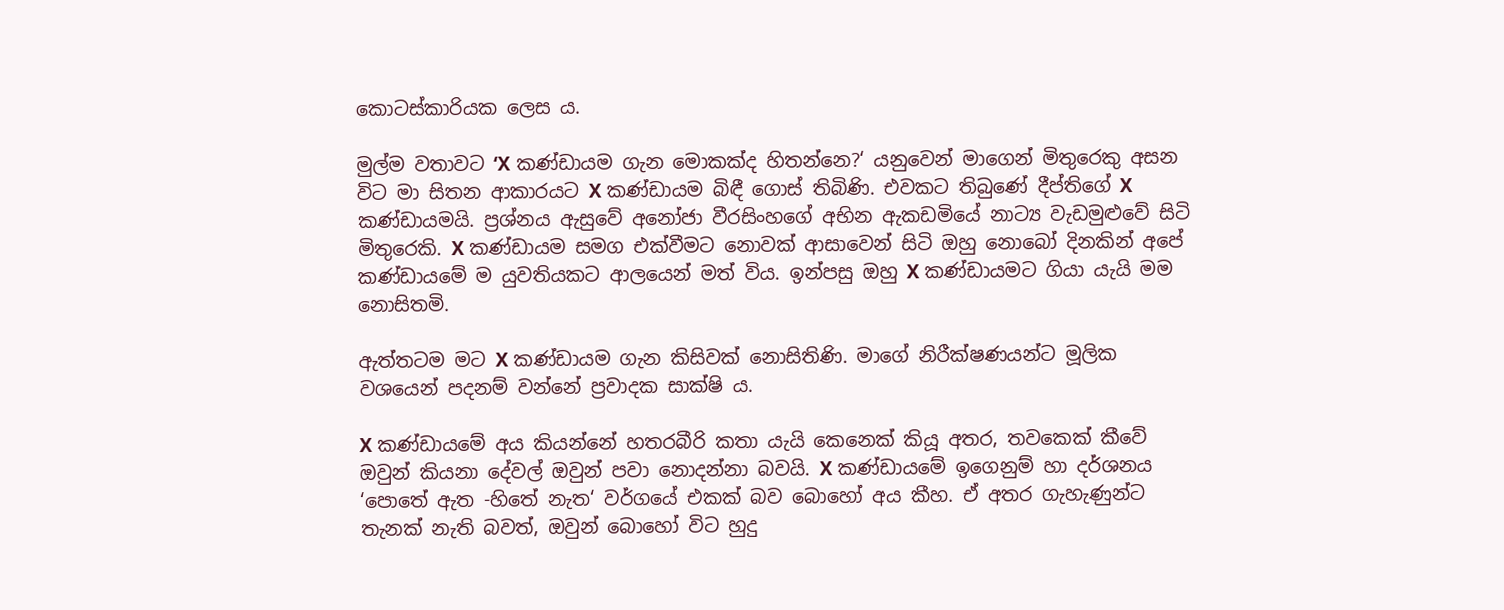කොටස්කාරියක ලෙස ය.

මුල්ම වතාවට ‘X කණ්ඩායම ගැන මොකක්ද හිතන්නෙ?‘ යනුවෙන් මාගෙන් මිතුරෙකු අසන විට මා සිතන ආකාරයට X කණ්ඩායම බිඳී ගොස් තිබිණි. එවකට තිබුණේ දීප්තිගේ X කණ්ඩායමයි. ප්‍රශ්නය ඇසුවේ අනෝජා වීරසිංහගේ අභින ඇකඩමියේ නාට්‍ය වැඩමුළුවේ සිටි මිතුරෙකි. X කණ්ඩායම සමග එක්වීමට නොවක් ආසාවෙන් සිටි ඔහු නොබෝ දිනකින් අපේ කණ්ඩායමේ ම යුවතියකට ආලයෙන් මත් විය. ඉන්පසු ඔහු X කණ්ඩායමට ගියා යැයි මම නොසිතමි.

ඇත්තටම මට X කණ්ඩායම ගැන කිසිවක් නොසිතිණි. මාගේ නිරීක්ෂණයන්ට මූලික වශයෙන් පදනම් වන්නේ ප්‍රවාදක සාක්ෂි ය.

X කණ්ඩායමේ අය කියන්නේ හතරබීරි කතා යැයි කෙනෙක් කියූ අතර, තවකෙක් කීවේ ඔවුන් කියනා දේවල් ඔවුන් පවා නොදන්නා බවයි. X කණ්ඩායමේ ඉගෙනුම් හා දර්ශනය ‘පොතේ ඇත -හිතේ නැත‘ වර්ගයේ එකක් බව බොහෝ අය කීහ. ඒ අතර ගැහැණුන්ට තැනක් නැති බවත්, ඔවුන් බොහෝ විට හුදු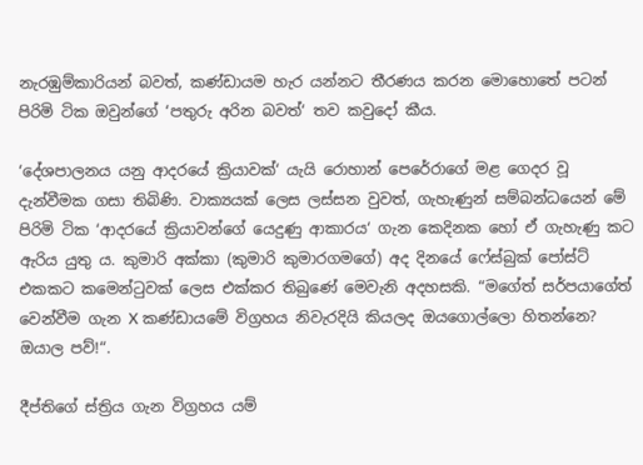නැරඹුම්කාරියන් බවත්, කණ්ඩායම හැර යන්නට තීරණය කරන මොහොතේ පටන් පිරිමි ටික ඔවුන්ගේ ‘පතුරු අරින බවත්‘ තව කවුදෝ කීය.

‘දේශපාලනය යනු ආදරයේ ක්‍රියාවක්‘ යැයි රොහාන් පෙරේරාගේ මළ ගෙදර වූ දැන්වීමක ගසා තිබිණි. වාක්‍යයක් ලෙස ලස්සන වුවත්, ගැහැණුන් සම්බන්ධයෙන් මේ පිරිමි ටික ‘ආදරයේ ක්‍රියාවන්ගේ යෙදුණු ආකාරය‘ ගැන කෙදිනක හෝ ඒ ගැහැණු කට ඇරිය යුතු ය. කුමාරි අක්කා (කුමාරි කුමාරගමගේ) අද දිනයේ ෆේස්බුක් පෝස්ට් එකකට කමෙන්ටුවක් ලෙස එක්කර තිබුණේ මෙවැනි අදහසකි. ‘‘මගේත් සර්පයාගේත් වෙන්වීම ගැන X කණ්ඩායමේ විග්‍රහය නිවැරදියි කියලද ඔයගොල්ලො හිතන්නෙ? ඔයාල පව්!‘‘.

දීප්තිගේ ස්ත්‍රිය ගැන විග්‍රහය යම්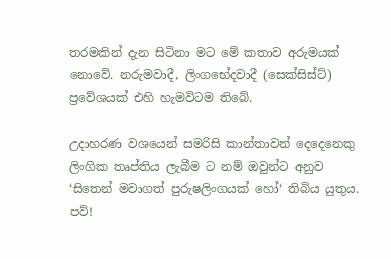තරමකින් දැන සිටිනා මට මේ කතාව අරුමයක් නොවේ. නරුමවාදී, ලිංගභේදවාදී (සෙක්සිස්ට්) ප්‍රවේශයක් එහි හැමවිටම තිබේ.

උදාහරණ වශයෙන් සමරිසි කාන්තාවන් දෙදෙනෙකු ලිංගික තෘප්තිය ලැබීම ට නම් ඔවුන්ට අනුව ‘සිතෙන් මවාගත් පුරුෂලිංගයක් හෝ‘ තිබිය යුතුය. පව්!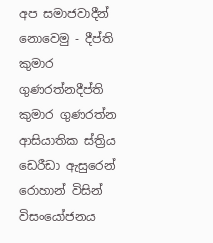අප සමාජවාදීන් නොවෙමු - දීප්ති කුමාර ගුණරත්නදීප්ති කුමාර ගුණරත්න
ආසියාතික ස්ත්‍රිය ඩෙරීඩා ඇසුරෙන් රොහාන් විසින් විසංයෝජනය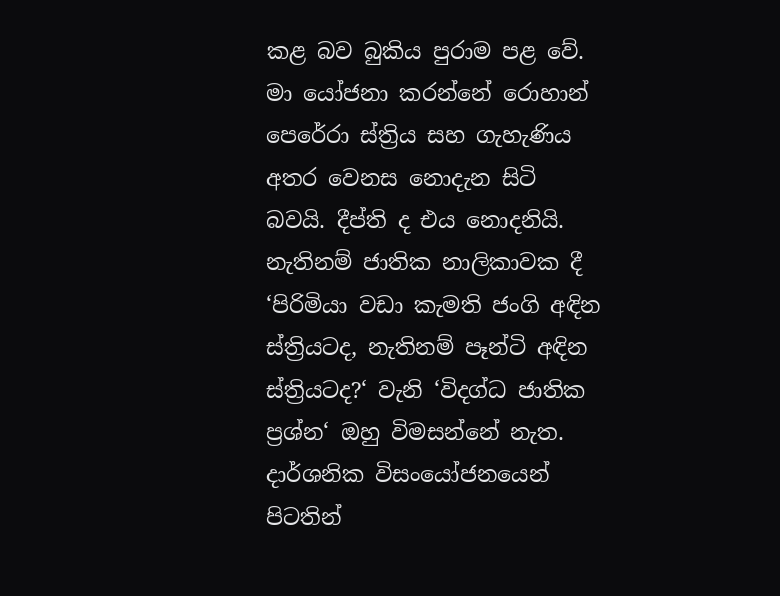කළ බව බුකිය පුරාම පළ වේ. මා යෝජනා කරන්නේ රොහාන් පෙරේරා ස්ත්‍රිය සහ ගැහැණිය අතර වෙනස නොදැන සිටි බවයි. දීප්ති ද එය නොදනියි. නැතිනම් ජාතික නාලිකාවක දී ‘පිරිමියා වඩා කැමති ජංගි අඳින ස්ත්‍රියටද, නැතිනම් පෑන්ටි අඳින ස්ත්‍රියටද?‘ වැනි ‘විදග්ධ ජාතික ප්‍රශ්න‘ ඔහු විමසන්නේ නැත. දාර්ශනික විසංයෝජනයෙන් පිටතින්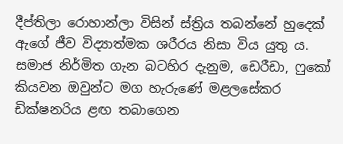දීප්තිලා රොහාන්ලා විසින් ස්ත්‍රිය තබන්නේ හුදෙක් ඇගේ ජීව විද්‍යාත්මක ශරීරය නිසා විය යුතු ය. සමාජ නිර්මිත ගැන බටහිර දැනුම, ඩෙරීඩා, ෆුකෝ කියවන ඔවුන්ට මග හැරුණේ මළලසේකර ඩික්ෂනරිය ළඟ තබාගෙන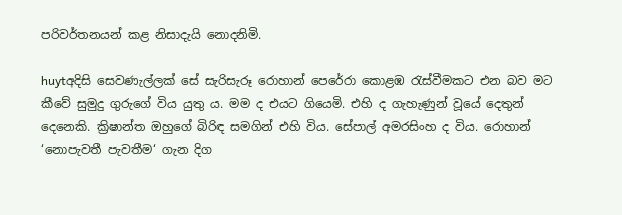පරිවර්තනයන් කළ නිසාදැයි නොදනිමි.

huytඅදිසි සෙවණැල්ලක් සේ සැරිසැරූ රොහාන් පෙරේරා කොළඹ රැස්වීමකට එන බව මට කීවේ සුමුදු ගුරුගේ විය යුතු ය. මම ද එයට ගියෙමි. එහි ද ගැහැණුන් වූයේ දෙතුන් දෙනෙකි. ක්‍රිෂාන්ත ඔහුගේ බිරිඳ සමගින් එහි විය. සේපාල් අමරසිංහ ද විය. රොහාන් ‘නොපැවතී පැවතීම‘ ගැන දිග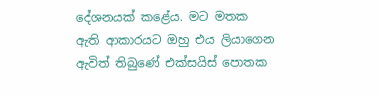දේශනයක් කළේය. මට මතක ඇති ආකාරයට ඔහු එය ලියාගෙන ඇවිත් තිබුණේ එක්සයිස් පොතක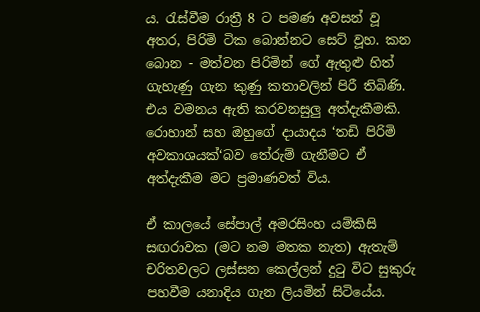ය. රැස්වීම රාත්‍රී 8 ට පමණ අවසන් වූ අතර, පිරිමි ටික බොන්නට සෙට් වූහ. කන බොන - මත්වන පිරිමින් ගේ ඇතුළු හිත් ගැහැණු ගැන කුණු කතාවලින් පිරී තිබිණි. එය වමනය ඇති කරවනසුලු අත්දැකීමකි. රොහාන් සහ ඔහුගේ දායාදය ‘තඩි පිරිමි අවකාශයක්‘බව තේරුම් ගැනීමට ඒ අත්දැකීම මට ප්‍රමාණවත් විය.

ඒ කාලයේ සේපාල් අමරසිංහ යම්කිසි සඟරාවක (මට නම මතක නැත) ඇතැම් චරිතවලට ලස්සන කෙල්ලන් දුටු විට සුකුරු පහවීම යනාදිය ගැන ලියමින් සිටියේය.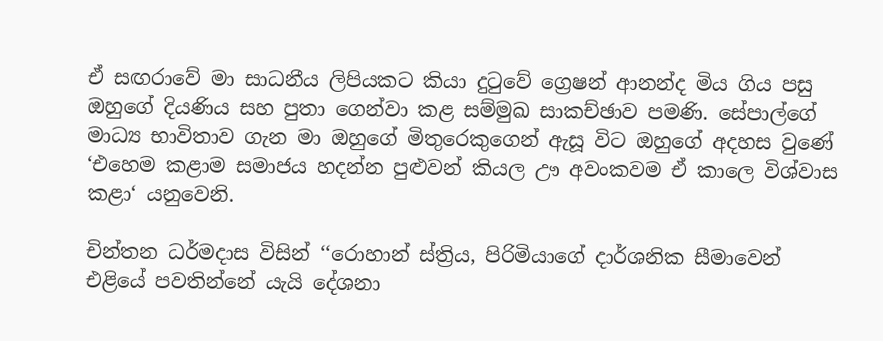ඒ සඟරාවේ මා සාධනීය ලිපියකට කියා දුටුවේ ග්‍රෙෂන් ආනන්ද මිය ගිය පසු ඔහුගේ දියණිය සහ පුතා ගෙන්වා කළ සම්මුඛ සාකච්ඡාව පමණි. සේපාල්ගේ මාධ්‍ය භාවිතාව ගැන මා ඔහුගේ මිතුරෙකුගෙන් ඇසූ විට ඔහුගේ අදහස වුණේ ‘එහෙම කළාම සමාජය හදන්න පුළුවන් කියල ඌ අවංකවම ඒ කාලෙ විශ්වාස කළා‘ යනුවෙනි.

චින්තන ධර්මදාස විසින් ‘‘රොහාන් ස්ත්‍රිය, පිරිමියාගේ දාර්ශනික සීමාවෙන් එළියේ පවතින්නේ යැයි දේශනා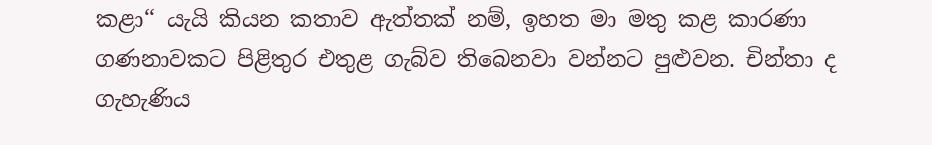කළා‘‘ යැයි කියන කතාව ඇත්තක් නම්, ඉහත මා මතු කළ කාරණා ගණනාවකට පිළිතුර එතුළ ගැබ්ව තිබෙනවා වන්නට පුළුවන. චින්තා ද ගැහැණිය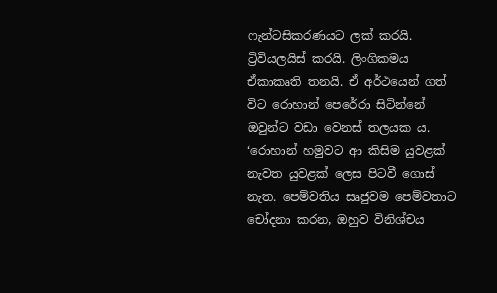ෆැන්ටසිකරණයට ලක් කරයි.  ට්‍රිවියලයිස් කරයි. ලිංගිකමය ඒකාකෘති තනයි. ඒ අර්ථයෙන් ගත් විට රොහාන් පෙරේරා සිටින්නේ ඔවුන්ට වඩා වෙනස් තලයක ය. ‘රොහාන් හමුවට ආ කිසිම යුවළක් නැවත යුවළක් ලෙස පිටවී ගොස් නැත. පෙම්වතිය සෘජුවම පෙම්වතාට චෝදනා කරන, ඔහුව විනිශ්චය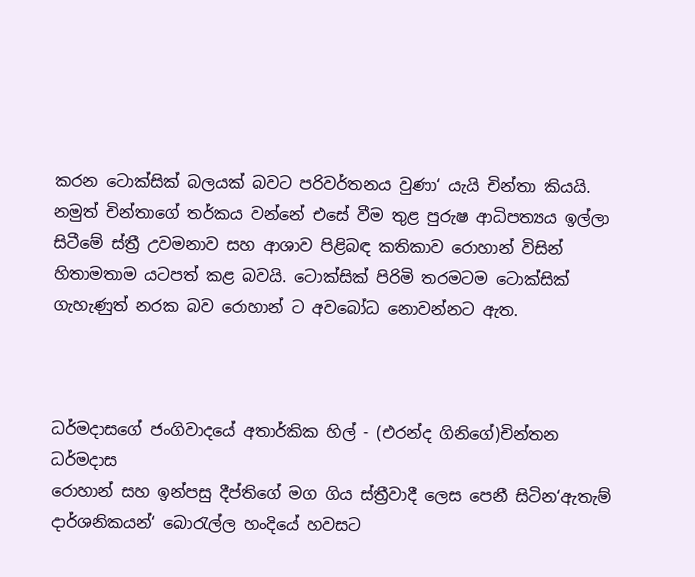කරන ටොක්සික් බලයක් බවට පරිවර්තනය වුණා‘ යැයි චින්තා කියයි. නමුත් චින්තාගේ තර්කය වන්නේ එසේ වීම තුළ පුරුෂ ආධිපත්‍යය ඉල්ලා සිටීමේ ස්ත්‍රී උවමනාව සහ ආශාව පිළිබඳ කතිකාව රොහාන් විසින් හිතාමතාම යටපත් කළ බවයි. ටොක්සික් පිරිමි තරමටම ටොක්සික් ගැහැණුත් නරක බව රොහාන් ට අවබෝධ නොවන්නට ඇත.



ධර්මදාසගේ ජංගිවාදයේ අතාර්කික හිල් - (එරන්ද ගිනිගේ)චින්තන ධර්මදාස
රොහාන් සහ ඉන්පසු දීප්තිගේ මග ගිය ස්ත්‍රීවාදී ලෙස පෙනී සිටින‘ඇතැම් දාර්ශනිකයන්‘ බොරැල්ල හංදියේ හවසට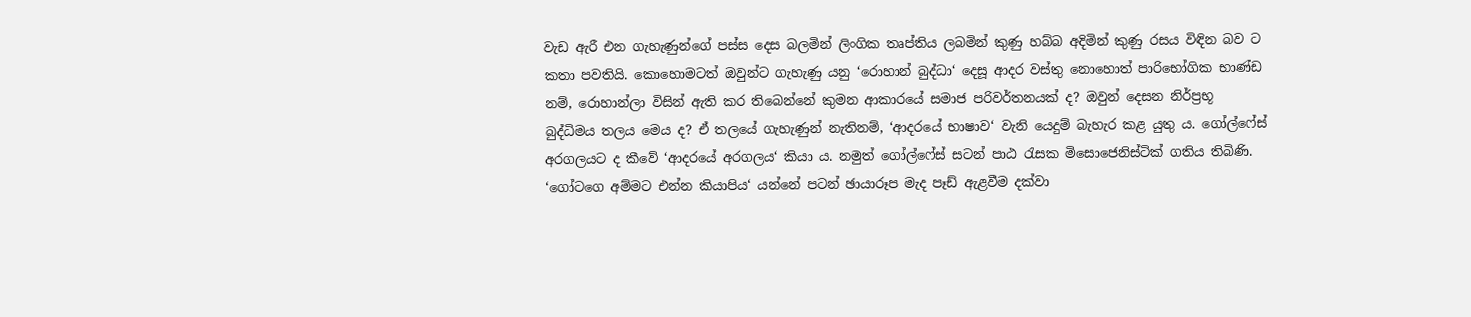වැඩ ඇරී එන ගැහැණුන්ගේ පස්ස දෙස බලමින් ලිංගික තෘප්තිය ලබමින් කුණු හබ්බ අදිමින් කුණු රසය විඳින බව ට කතා පවතියි. කොහොමටත් ඔවුන්ට ගැහැණු යනු ‘රොහාන් බුද්ධා‘ දෙසූ ආදර වස්තු නොහොත් පාරිභෝගික භාණ්ඩ නම්, රොහාන්ලා විසින් ඇති කර තිබෙන්නේ කුමන ආකාරයේ සමාජ පරිවර්තනයක් ද? ඔවුන් දෙසන නිර්ප්‍රභූ බුද්ධිමය තලය මෙය ද? ඒ තලයේ ගැහැණුන් නැතිනම්, ‘ආදරයේ භාෂාව‘ වැනි යෙදුම් බැහැර කළ යුතු ය. ගෝල්ෆේස් අරගලයට ද කීවේ ‘ආදරයේ අරගලය‘ කියා ය. නමුත් ගෝල්ෆේස් සටන් පාඨ රැසක මිසොජෙනිස්ටික් ගතිය තිබිණි. ‘ගෝටගෙ අම්මට එන්න කියාපිය‘ යන්නේ පටන් ඡායාරූප මැද පෑඩ් ඇළවීම දක්වා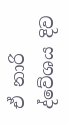ඒ නාරි ද්වේශය දිව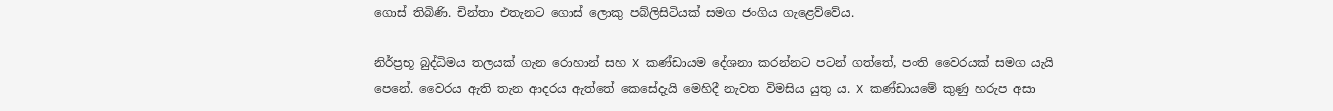ගොස් තිබිණි. චින්තා එතැනට ගොස් ලොකු පබ්ලිසිටියක් සමග ජංගිය ගැළෙව්වේය.

නිර්ප්‍රභූ බුද්ධිමය තලයක් ගැන රොහාන් සහ X කණ්ඩායම දේශනා කරන්නට පටන් ගත්තේ, පංති වෛරයක් සමග යැයි පෙනේ. වෛරය ඇති තැන ආදරය ඇත්තේ කෙසේදැයි මෙහිදී නැවත විමසිය යුතු ය. X කණ්ඩායමේ කුණු හරුප අසා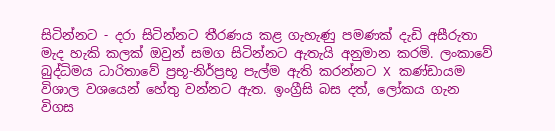සිටින්නට - දරා සිටින්නට තීරණය කළ ගැහැණු පමණක් දැඩි අසීරුතා මැද හැකි කලක් ඔවුන් සමග සිටින්නට ඇතැයි අනුමාන කරමි. ලංකාවේ බුද්ධිමය ධාරිතාවේ ප්‍රභූ-නිර්ප්‍රභූ පැල්ම ඇති කරන්නට X කණ්ඩායම විශාල වශයෙන් හේතු වන්නට ඇත. ඉංග්‍රීසි බස දත්, ලෝකය ගැන විගස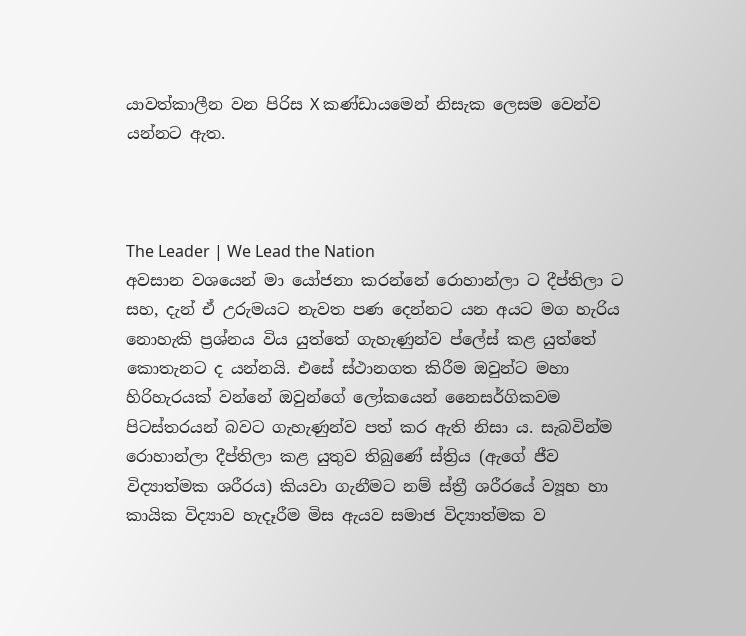යාවත්කාලීන වන පිරිස X කණ්ඩායමෙන් නිසැක ලෙසම වෙන්ව යන්නට ඇත.



The Leader | We Lead the Nation
අවසාන වශයෙන් මා යෝජනා කරන්නේ රොහාන්ලා ට දීප්තිලා ට සහ, දැන් ඒ උරුමයට නැවත පණ දෙන්නට යන අයට මග හැරිය නොහැකි ප්‍රශ්නය විය යුත්තේ ගැහැණුන්ව ප්ලේස් කළ යුත්තේ කොතැනට ද යන්නයි. එසේ ස්ථානගත කිරීම ඔවුන්ට මහා හිරිහැරයක් වන්නේ ඔවුන්ගේ ලෝකයෙන් නෛසර්ගිකවම පිටස්තරයන් බවට ගැහැණුන්ව පත් කර ඇති නිසා ය. සැබවින්ම රොහාන්ලා දීප්තිලා කළ යුතුව තිබුණේ ස්ත්‍රිය (ඇගේ ජීව විද්‍යාත්මක ශරීරය) කියවා ගැනීමට නම් ස්ත්‍රී ශරීරයේ ව්‍යූහ හා කායික විද්‍යාව හැදෑරීම මිස ඇයව සමාජ විද්‍යාත්මක ව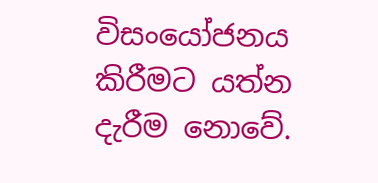විසංයෝජනය කිරීමට යත්න දැරීම නොවේ.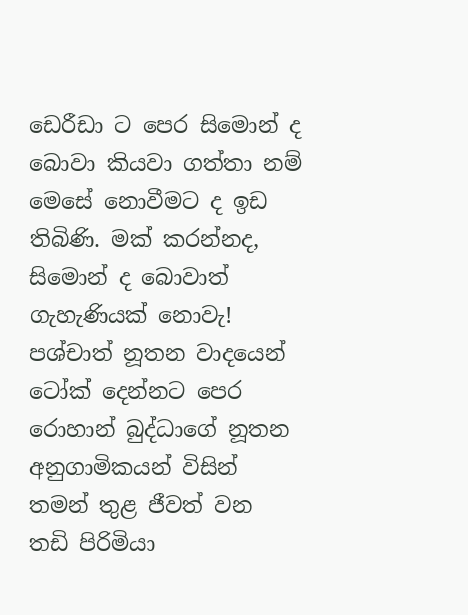ඩෙරීඩා ට පෙර සිමොන් ද බොවා කියවා ගත්තා නම් මෙසේ නොවීමට ද ඉඩ තිබිණි. මක් කරන්නද, සිමොන් ද බොවාත් ගැහැණියක් නොවැ! පශ්චාත් නූතන වාදයෙන් ටෝක් දෙන්නට පෙර රොහාන් බුද්ධාගේ නූතන අනුගාමිකයන් විසින් තමන් තුළ ජීවත් වන තඩි පිරිමියා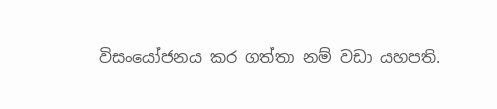විසංයෝජනය කර ගත්තා නම් වඩා යහපති.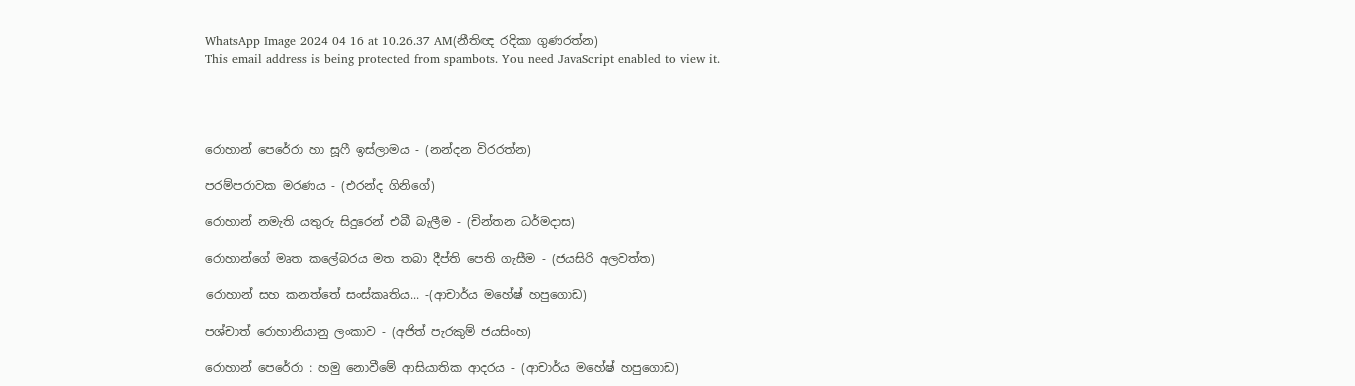WhatsApp Image 2024 04 16 at 10.26.37 AM(නීතිඥ රදිකා ගුණරත්න)
This email address is being protected from spambots. You need JavaScript enabled to view it.




රොහාන් පෙරේරා හා සූෆී ඉස්ලාමය - (නන්දන විරරත්න)

පරම්පරාවක මරණය - (එරන්ද ගිනිගේ)

රොහාන් නමැති යතුරු සිදුරෙන් එබී බැලීම - (චින්තන ධර්මදාස)

රොහාන්ගේ මෘත කලේබරය මත තබා දීප්ති පෙති ගැසීම - (ජයසිරි අලවත්ත)

රොහාන් සහ කනත්තේ සංස්කෘතිය... -(ආචාර්ය මහේෂ් හපුගොඩ)

පශ්චාත් රොහානියානු ලංකාව - (අජිත් පැරකුම් ජයසිංහ)

රොහාන් පෙරේරා : හමු නොවීමේ ආසියාතික ආදරය - (ආචාර්ය මහේෂ් හපුගොඩ)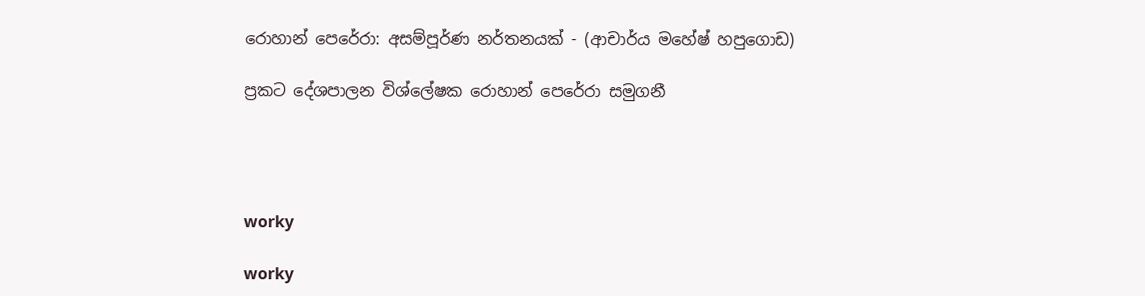රොහාන් පෙරේරා: අසම්පූර්ණ නර්තනයක් - (ආචාර්ය මහේෂ් හපුගොඩ)

ප්‍රකට දේශපාලන විශ්ලේෂක රොහාන් පෙරේරා සමුගනී




worky

worky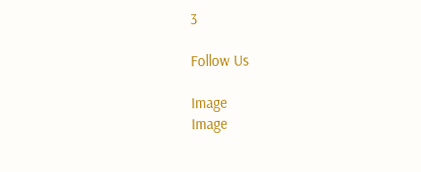3

Follow Us

Image
Image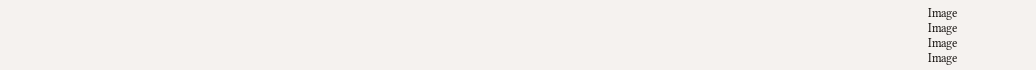Image
Image
Image
Image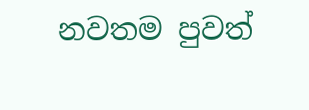නවතම පුවත්